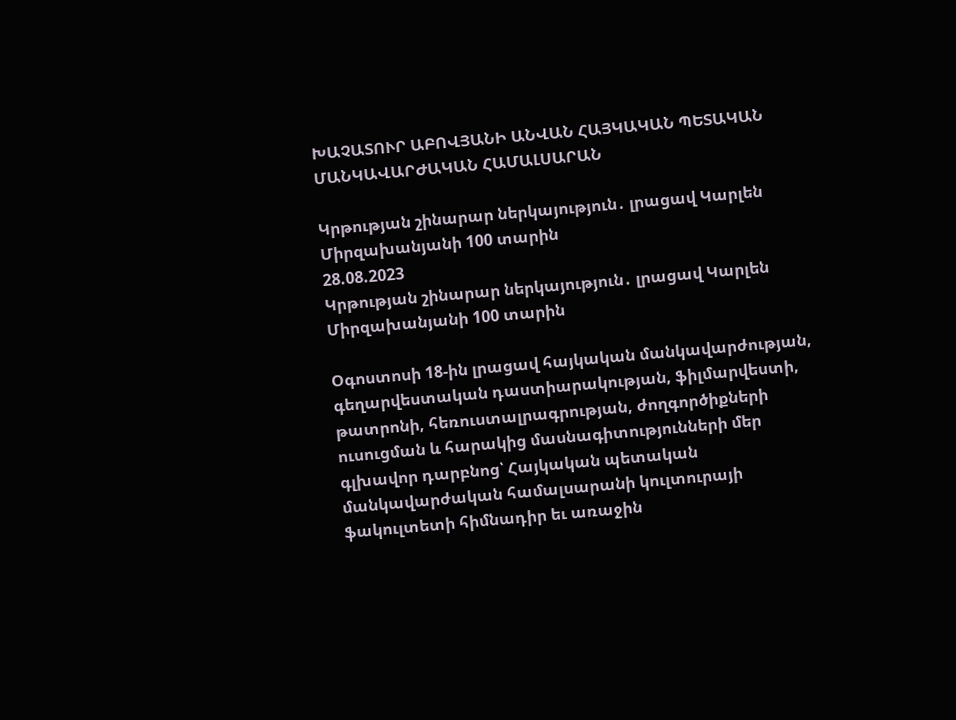ԽԱՉԱՏՈՒՐ ԱԲՈՎՅԱՆԻ ԱՆՎԱՆ ՀԱՅԿԱԿԱՆ ՊԵՏԱԿԱՆ ՄԱՆԿԱՎԱՐԺԱԿԱՆ ՀԱՄԱԼՍԱՐԱՆ

Կրթության շինարար ներկայություն․ լրացավ Կարլեն Միրզախանյանի 100 տարին
28.08.2023
Կրթության շինարար ներկայություն․ լրացավ Կարլեն Միրզախանյանի 100 տարին

Օգոստոսի 18-ին լրացավ հայկական մանկավարժության, գեղարվեստական դաստիարակության, ֆիլմարվեստի, թատրոնի, հեռուստալրագրության, ժողգործիքների ուսուցման և հարակից մասնագիտությունների մեր գլխավոր դարբնոց՝ Հայկական պետական մանկավարժական համալսարանի կուլտուրայի ֆակուլտետի հիմնադիր եւ առաջին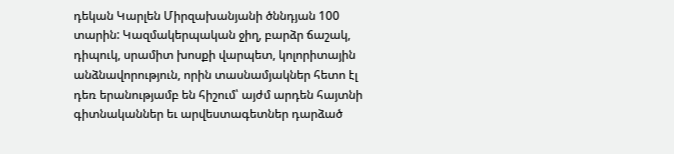դեկան Կարլեն Միրզախանյանի ծննդյան 100 տարին: Կազմակերպական ջիղ, բարձր ճաշակ, դիպուկ, սրամիտ խոսքի վարպետ, կոլորիտային անձնավորություն, որին տասնամյակներ հետո էլ դեռ երանությամբ են հիշում՝ այժմ արդեն հայտնի գիտնականներ եւ արվեստագետներ դարձած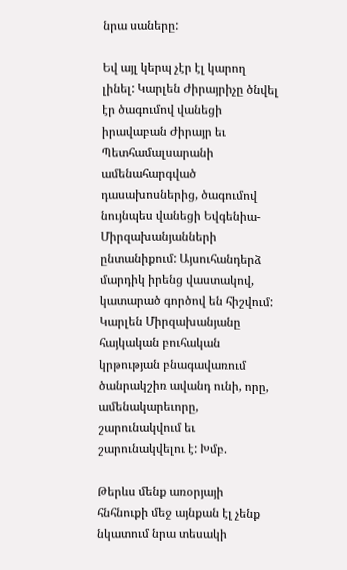նրա սաները:

Եվ այլ կերպ չէր էլ կարող լինել: Կարլեն Ժիրայրիչը ծնվել էր ծագումով վանեցի իրավաբան Ժիրայր եւ Պետհամալսարանի ամենահարգված դասախոսներից, ծագումով նույնպես վանեցի Եվգենիա-Միրզախանյանների ընտանիքում: Այսուհանդերձ մարդիկ իրենց վաստակով, կատարած գործով են հիշվում: Կարլեն Միրզախանյանը հայկական բուհական կրթության բնագավառում ծանրակշիռ ավանդ ունի, որը, ամենակարեւորը, շարունակվում եւ շարունակվելու է: Խմբ.

Թերևս մենք առօրյայի հնհնուքի մեջ այնքան էլ չենք նկատում նրա տեսակի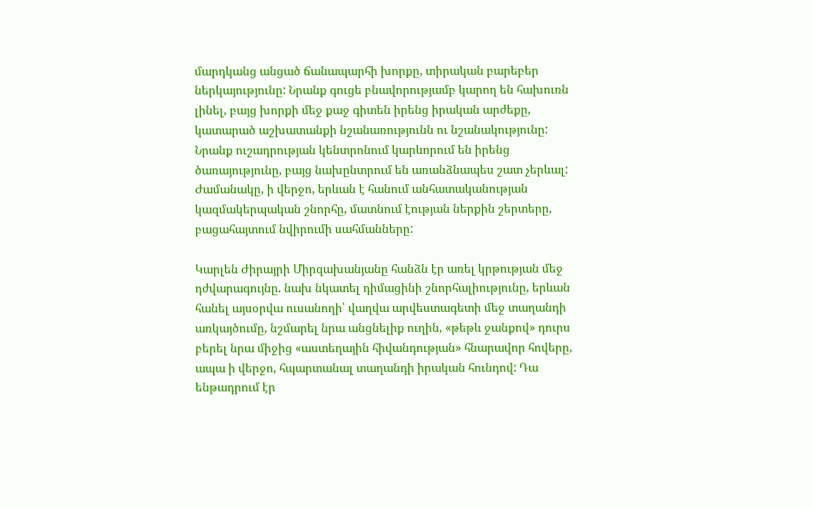մարդկանց անցած ճանապարհի խորքը, տիրական բարեբեր ներկայությունը: Նրանք գուցե բնավորությամբ կարող են հախուռն լինել, բայց խորքի մեջ քաջ գիտեն իրենց իրական արժեքը, կատարած աշխատանքի նշանառությունն ու նշանակությունը: Նրանք ուշադրության կենտրոնում կարևորում են իրենց ծառայությունը, բայց նախընտրում են առանձնապես շատ չերևալ: Ժամանակը, ի վերջո, երևան է հանում անհատականության կազմակերպական շնորհը, մատնում էության ներքին շերտերը, բացահայտում նվիրումի սահմանները:

Կարլեն Ժիրայրի Միրզախանյանը հանձն էր առել կրթության մեջ դժվարագույնը. նախ նկատել դիմացինի շնորհալիությունը, երևան հանել այսօրվա ուսանողի՝ վաղվա արվեստագետի մեջ տաղանդի առկայծումը, նշմարել նրա անցնելիք ուղին, «թեթև ջանքով» դուրս բերել նրա միջից «աստեղային հիվանդության» հնարավոր հովերը, ապա ի վերջո, հպարտանալ տաղանդի իրական հունդով: Դա ենթադրում էր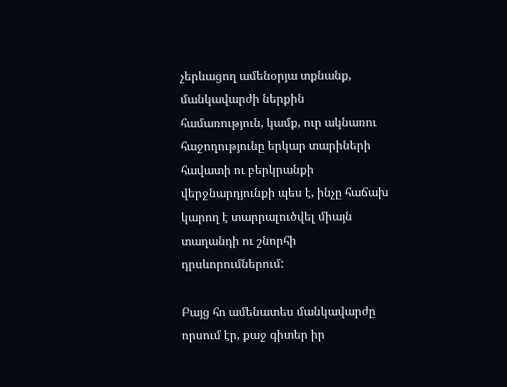չերևացող ամենօրյա տքնանք, մանկավարժի ներքին համառություն, կամք, ուր ակնառու հաջողությունը երկար տարիների հավատի ու բերկրանքի վերջնարդյունքի պես է, ինչը հաճախ կարող է տարրալուծվել միայն տաղանդի ու շնորհի դրսևորումներում:

Բայց հո ամենատես մանկավարժը որսում էր, քաջ գիտեր իր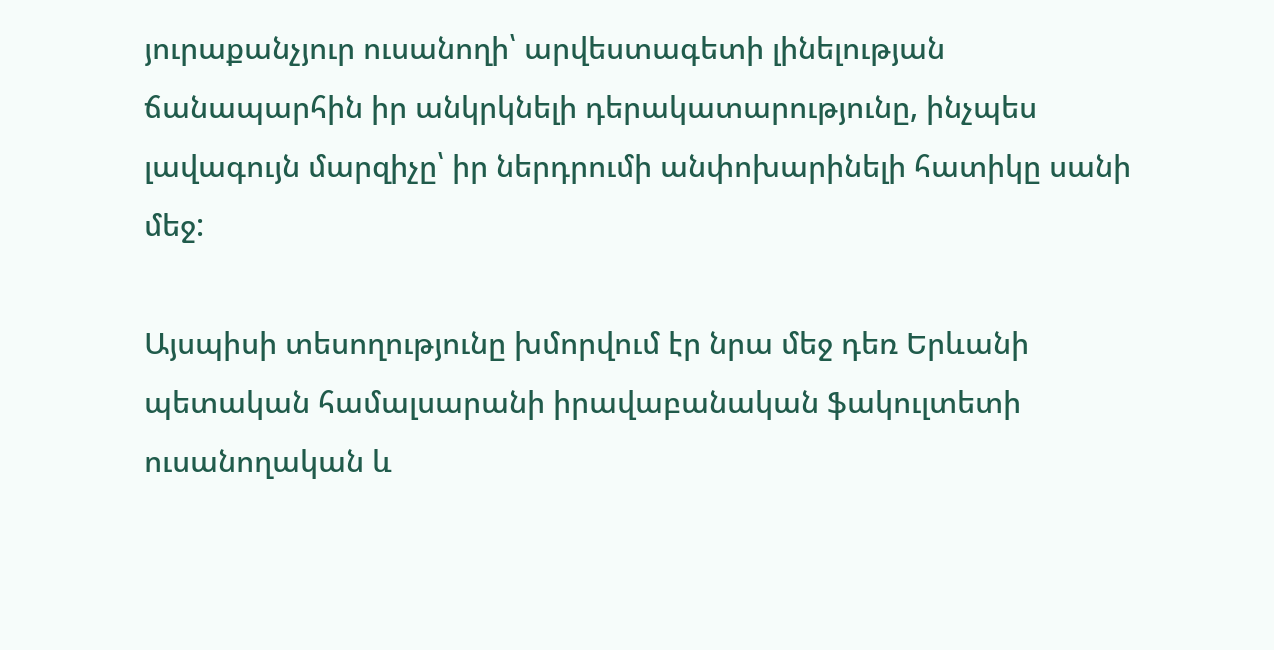յուրաքանչյուր ուսանողի՝ արվեստագետի լինելության ճանապարհին իր անկրկնելի դերակատարությունը, ինչպես լավագույն մարզիչը՝ իր ներդրումի անփոխարինելի հատիկը սանի մեջ:

Այսպիսի տեսողությունը խմորվում էր նրա մեջ դեռ Երևանի պետական համալսարանի իրավաբանական ֆակուլտետի ուսանողական և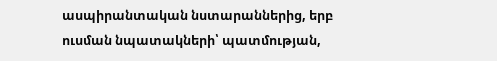ասպիրանտական նստարաններից, երբ ուսման նպատակների՝ պատմության,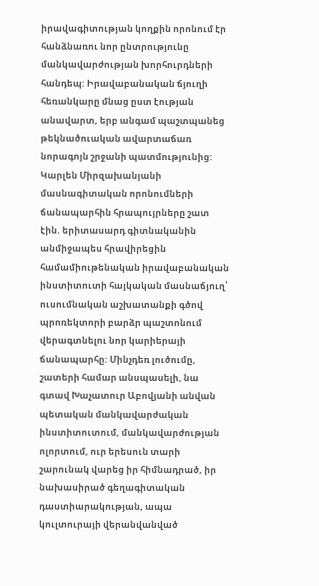իրավագիտության կողքին որոնում էր հանձնառու նոր ընտրությունը մանկավարժության խորհուրդների հանդեպ: Իրավաբանական ճյուղի հեռանկարը մնաց ըստ էության անավարտ, երբ անգամ պաշտպանեց թեկնածուական ավարտաճառ նորագոյն շրջանի պատմությունից: Կարլեն Միրզախանյանի մասնագիտական որոնումների ճանապարհին հրապույրները շատ էին. երիտասարդ գիտնականին անմիջապես հրավիրեցին համամիութենական իրավաբանական ինստիտուտի հայկական մասնաճյուղ՝ ուսումնական աշխատանքի գծով պրոռեկտորի բարձր պաշտոնում վերագտնելու նոր կարիերայի ճանապարհը: Մինչդեռ լուծումը, շատերի համար անսպասելի, նա գտավ Խաչատուր Աբովյանի անվան պետական մանկավարժական ինստիտուտում, մանկավարժության ոլորտում, ուր երեսուն տարի շարունակ վարեց իր հիմնադրած, իր նախասիրած գեղագիտական դաստիարակության, ապա կուլտուրայի վերանվանված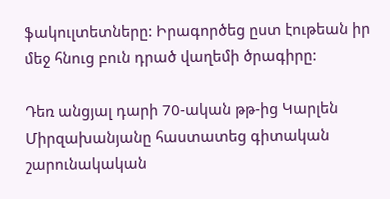ֆակուլտետները: Իրագործեց ըստ էութեան իր մեջ հնուց բուն դրած վաղեմի ծրագիրը:

Դեռ անցյալ դարի 70-ական թթ-ից Կարլեն Միրզախանյանը հաստատեց գիտական շարունակական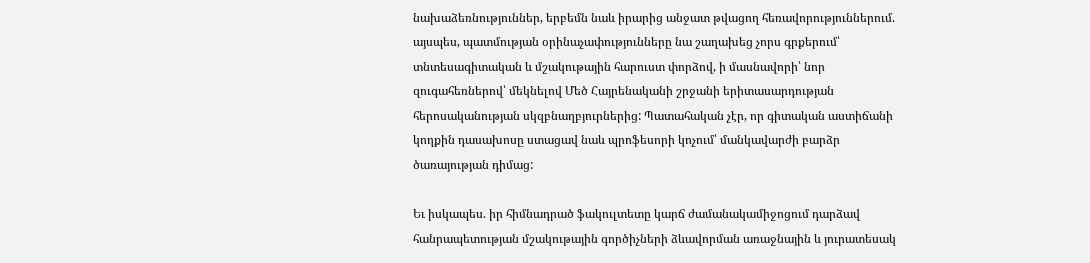նախաձեռնություններ, երբեմն նաև իրարից անջատ թվացող հեռավորություններում. այսպես, պատմության օրինաչափությունները նա շաղախեց չորս գրքերում՝ տնտեսագիտական և մշակութային հարուստ փորձով, ի մասնավորի՝ նոր զուգահեռներով՝ մեկնելով Մեծ Հայրենականի շրջանի երիտասարդության հերոսականության սկզբնաղբյուրներից: Պատահական չէր, որ գիտական աստիճանի կողքին դասախոսը ստացավ նաև պրոֆեսորի կոչում՝ մանկավարժի բարձր ծառայության դիմաց:

Եւ իսկապես. իր հիմնադրած ֆակուլտետը կարճ ժամանակամիջոցում դարձավ հանրապետության մշակութային գործիչների ձևավորման առաջնային և յուրատեսակ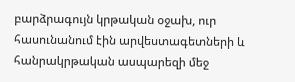բարձրագույն կրթական օջախ, ուր հասունանում էին արվեստագետների և հանրակրթական ասպարեզի մեջ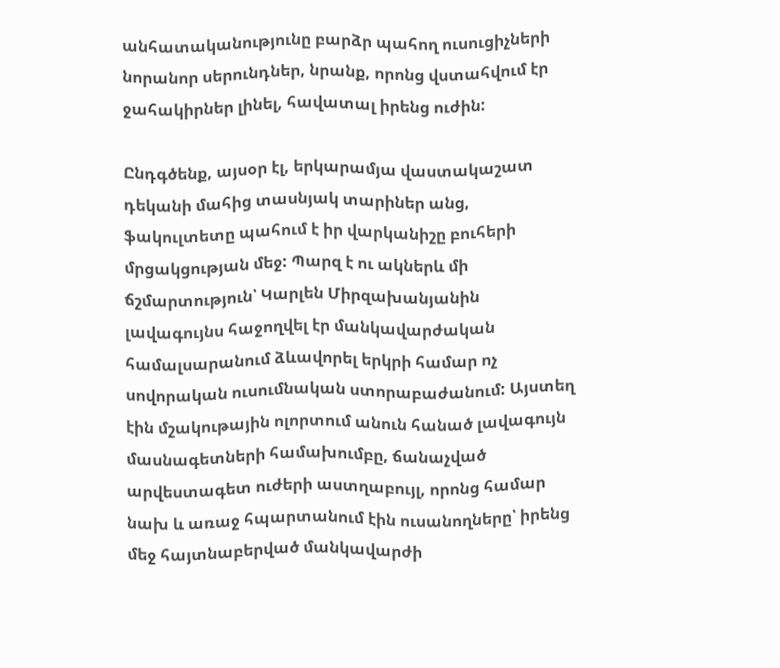անհատականությունը բարձր պահող ուսուցիչների նորանոր սերունդներ, նրանք, որոնց վստահվում էր ջահակիրներ լինել, հավատալ իրենց ուժին:

Ընդգծենք, այսօր էլ, երկարամյա վաստակաշատ դեկանի մահից տասնյակ տարիներ անց, ֆակուլտետը պահում է իր վարկանիշը բուհերի մրցակցության մեջ: Պարզ է ու ակներև մի ճշմարտություն՝ Կարլեն Միրզախանյանին լավագույնս հաջողվել էր մանկավարժական համալսարանում ձևավորել երկրի համար ոչ սովորական ուսումնական ստորաբաժանում: Այստեղ էին մշակութային ոլորտում անուն հանած լավագույն մասնագետների համախումբը, ճանաչված արվեստագետ ուժերի աստղաբույլ, որոնց համար նախ և առաջ հպարտանում էին ուսանողները՝ իրենց մեջ հայտնաբերված մանկավարժի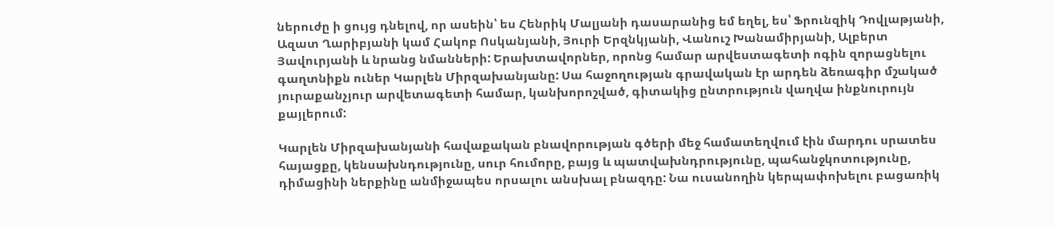ներուժը ի ցույց դնելով, որ ասեին՝ ես Հենրիկ Մալյանի դասարանից եմ եղել, ես՝ Ֆրունզիկ Դովլաթյանի, Ազատ Ղարիբյանի կամ Հակոբ Ոսկանյանի, Յուրի Երզնկյանի, Վանուշ Խանամիրյանի, Ալբերտ Յավուրյանի և նրանց նմանների: Երախտավորներ, որոնց համար արվեստագետի ոգին զորացնելու գաղտնիքն ուներ Կարլեն Միրզախանյանը: Սա հաջողության գրավական էր արդեն ձեռագիր մշակած յուրաքանչյուր արվետագետի համար, կանխորոշված, գիտակից ընտրություն վաղվա ինքնուրույն քայլերում:

Կարլեն Միրզախանյանի հավաքական բնավորության գծերի մեջ համատեղվում էին մարդու սրատես հայացքը, կենսախնդությունը, սուր հումորը, բայց և պատվախնդրությունը, պահանջկոտությունը, դիմացինի ներքինը անմիջապես որսալու անսխալ բնազդը: Նա ուսանողին կերպափոխելու բացառիկ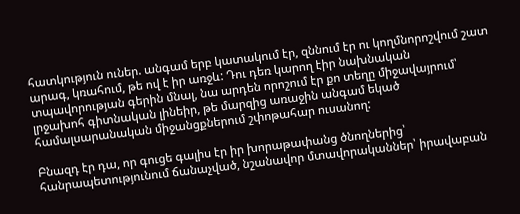հատկություն ուներ. անգամ երբ կատակում էր, զննում էր ու կողմնորոշվում շատ արագ, կռահում, թե ով է իր առջև: Դու դեռ կարող էիր նախնական տպավորության գերին մնալ, նա արդեն որոշում էր քո տեղը միջավայրում՝ լրջախոհ գիտնական լինեիր, թե մարզից առաջին անգամ եկած համալսարանական միջանցքներում շփոթահար ուսանող:

Բնազդ էր դա, որ գուցե գալիս էր իր խորաթափանց ծնողներից՝ հանրապետությունում ճանաչված, նշանավոր մտավորականներ՝ իրավաբան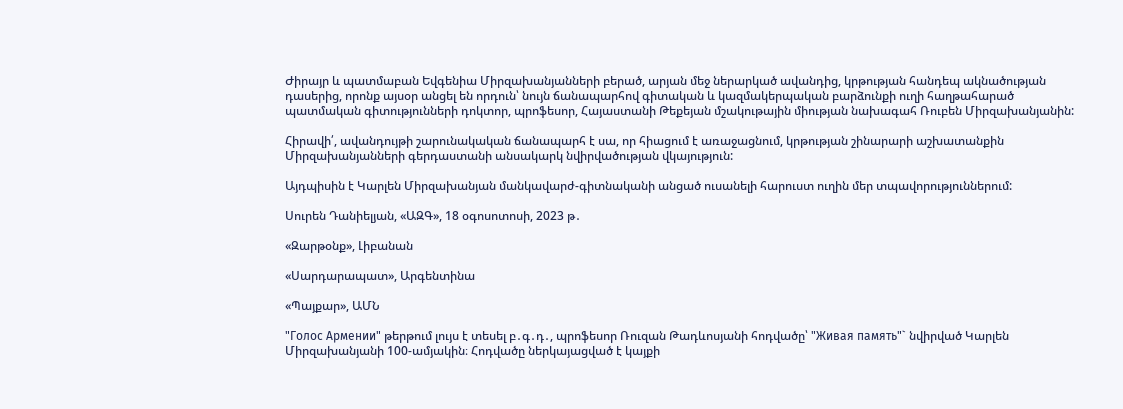Ժիրայր և պատմաբան Եվգենիա Միրզախանյանների բերած, արյան մեջ ներարկած ավանդից, կրթության հանդեպ ակնածության դասերից, որոնք այսօր անցել են որդուն՝ նույն ճանապարհով գիտական և կազմակերպական բարձունքի ուղի հաղթահարած պատմական գիտությունների դոկտոր, պրոֆեսոր, Հայաստանի Թեքեյան մշակութային միության նախագահ Ռուբեն Միրզախանյանին:

Հիրավի՛, ավանդույթի շարունակական ճանապարհ է սա, որ հիացում է առաջացնում, կրթության շինարարի աշխատանքին Միրզախանյանների գերդաստանի անսակարկ նվիրվածության վկայություն:

Այդպիսին է Կարլեն Միրզախանյան մանկավարժ-գիտնականի անցած ուսանելի հարուստ ուղին մեր տպավորություններում:

Սուրեն Դանիելյան, «ԱԶԳ», 18 օգոսոտոսի, 2023 թ․

«Զարթօնք», Լիբանան

«Սարդարապատ», Արգենտինա

«Պայքար», ԱՄՆ

"Голос Армении" թերթում լույս է տեսել բ․գ․դ․, պրոֆեսոր Ռուզան Թադևոսյանի հոդվածը՝ "Живая память"` նվիրված Կարլեն Միրզախանյանի 100-ամյակին։ Հոդվածը ներկայացված է կայքի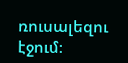ռուսալեզու էջում։